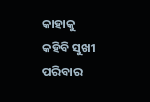କାହାକୁ କହିବି ସୁଖୀ ପରିବାର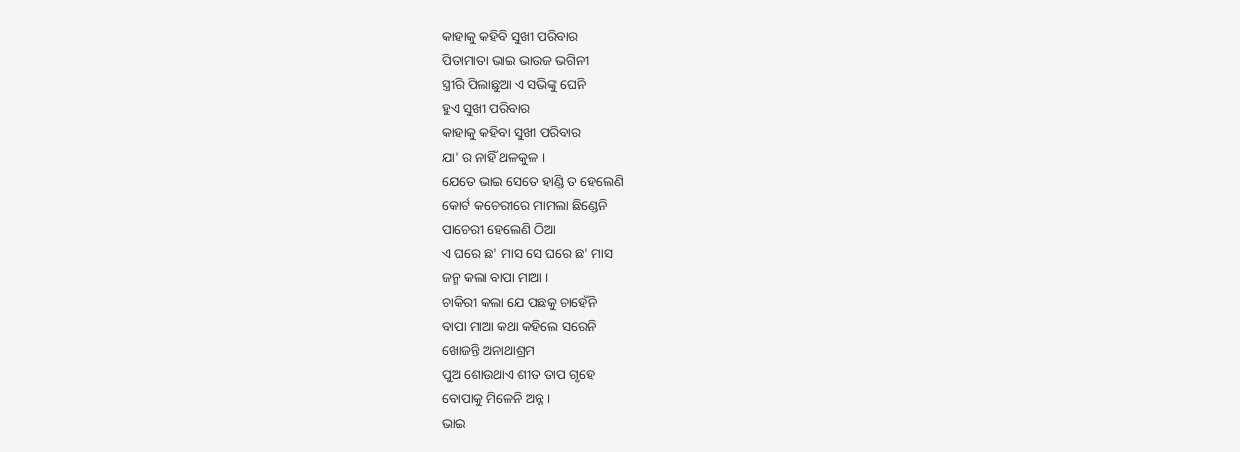କାହାକୁ କହିବି ସୁଖୀ ପରିବାର
ପିତାମାତା ଭାଇ ଭାଉଜ ଭଗିନୀ
ସ୍ତ୍ରୀରି ପିଲାଛୁଆ ଏ ସଭିଙ୍କୁ ଘେନି
ହୁଏ ସୁଖୀ ପରିବାର
କାହାକୁ କହିବା ସୁଖୀ ପରିବାର
ଯା' ର ନାହିଁ ଥଳକୁଳ ।
ଯେତେ ଭାଇ ସେତେ ହାଣ୍ଡି ତ ହେଲେଣି
କୋର୍ଟ କଚେରୀରେ ମାମଲା ଛିଣ୍ଡେନି
ପାଚେରୀ ହେଲେଣି ଠିଆ
ଏ ଘରେ ଛ' ମାସ ସେ ଘରେ ଛ' ମାସ
ଜନ୍ମ କଲା ବାପା ମାଆ ।
ଚାକିରୀ କଲା ଯେ ପଛକୁ ଚାହେଁନି
ବାପା ମାଆ କଥା କହିଲେ ସରେନି
ଖୋଜନ୍ତି ଅନାଥାଶ୍ରମ
ପୁଅ ଶୋଉଥାଏ ଶୀତ ତାପ ଗୃହେ
ବୋପାକୁ ମିଳେନି ଅନ୍ନ ।
ଭାଇ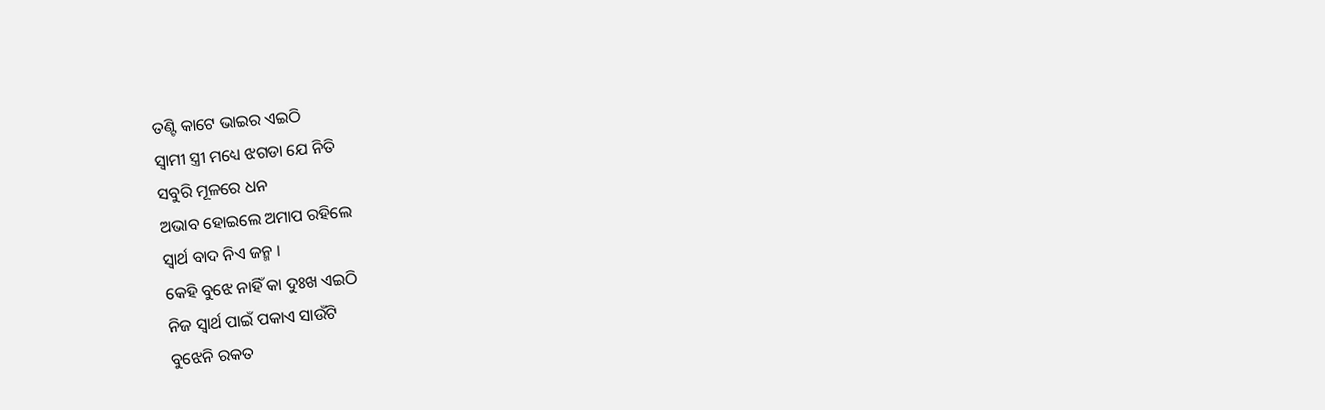ତଣ୍ଟି କାଟେ ଭାଇର ଏଇଠି
ସ୍ବାମୀ ସ୍ତ୍ରୀ ମଧ୍ୟେ ଝଗଡା ଯେ ନିତି
ସବୁରି ମୂଳରେ ଧନ
ଅଭାବ ହୋଇଲେ ଅମାପ ରହିଲେ
ସ୍ବାର୍ଥ ବାଦ ନିଏ ଜନ୍ମ ।
କେହି ବୁଝେ ନାହିଁ କା ଦୁଃଖ ଏଇଠି
ନିଜ ସ୍ବାର୍ଥ ପାଇଁ ପକାଏ ସାଉଁଟି
ବୁଝେନି ରକତ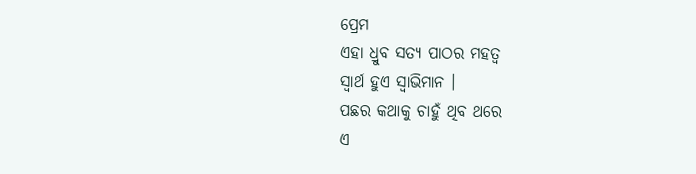ପ୍ରେମ
ଏହା ଧ୍ରୁବ ସତ୍ୟ ପାଠର ମହତ୍ୱ
ସ୍ବାର୍ଥ ହୁଏ ସ୍ୱାଭିମାନ ।
ପଛର କଥାକୁ ଚାହୁଁ ଥିବ ଥରେ
ଏ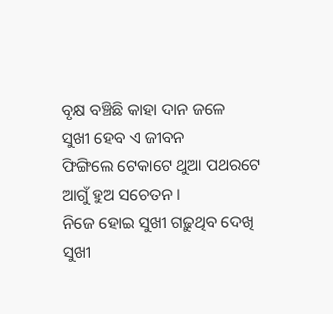ବୃକ୍ଷ ବଞ୍ଚିଛି କାହା ଦାନ ଜଳେ
ସୁଖୀ ହେବ ଏ ଜୀବନ
ଫିଙ୍ଗିଲେ ଟେକାଟେ ଥୁଆ ପଥରଟେ
ଆଗୁଁ ହୁଅ ସଚେତନ ।
ନିଜେ ହୋଇ ସୁଖୀ ଗଢ଼ୁଥିବ ଦେଖି
ସୁଖୀ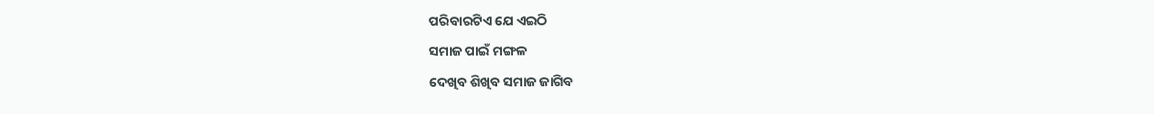ପରିବାରଟିଏ ଯେ ଏଇଠି
ସମାଜ ପାଇଁ ମଙ୍ଗଳ
ଦେଖିବ ଶିଖିବ ସମାଜ ଜାଗିବ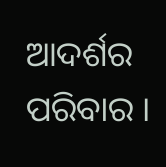ଆଦର୍ଶର ପରିବାର ।